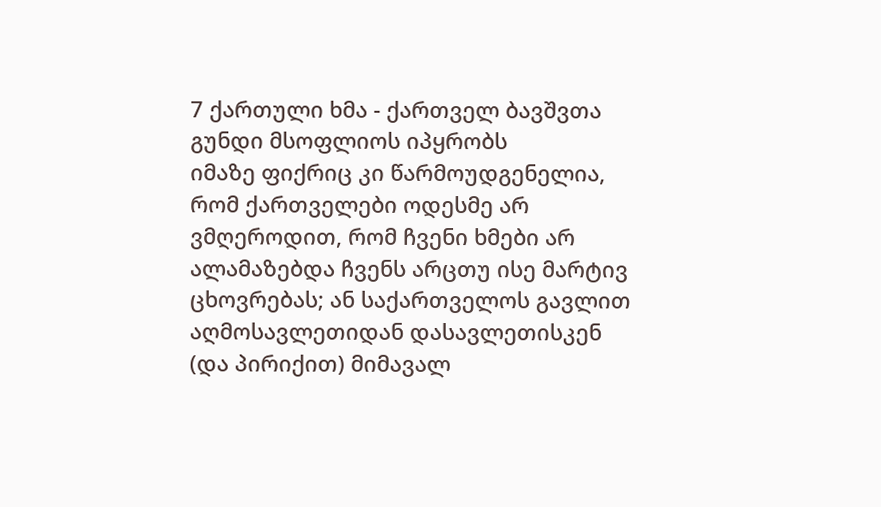7 ქართული ხმა - ქართველ ბავშვთა გუნდი მსოფლიოს იპყრობს
იმაზე ფიქრიც კი წარმოუდგენელია, რომ ქართველები ოდესმე არ ვმღეროდით, რომ ჩვენი ხმები არ ალამაზებდა ჩვენს არცთუ ისე მარტივ ცხოვრებას; ან საქართველოს გავლით აღმოსავლეთიდან დასავლეთისკენ (და პირიქით) მიმავალ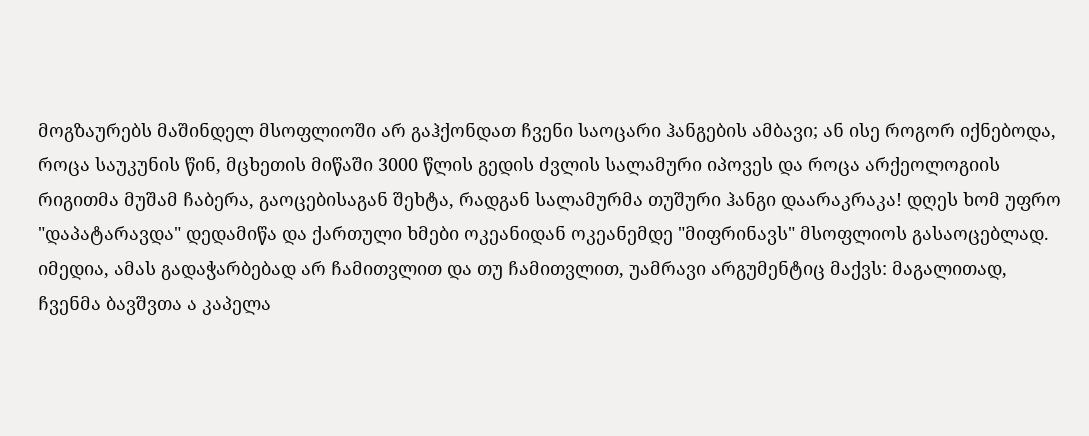მოგზაურებს მაშინდელ მსოფლიოში არ გაჰქონდათ ჩვენი საოცარი ჰანგების ამბავი; ან ისე როგორ იქნებოდა, როცა საუკუნის წინ, მცხეთის მიწაში 3000 წლის გედის ძვლის სალამური იპოვეს და როცა არქეოლოგიის რიგითმა მუშამ ჩაბერა, გაოცებისაგან შეხტა, რადგან სალამურმა თუშური ჰანგი დაარაკრაკა! დღეს ხომ უფრო "დაპატარავდა" დედამიწა და ქართული ხმები ოკეანიდან ოკეანემდე "მიფრინავს" მსოფლიოს გასაოცებლად. იმედია, ამას გადაჭარბებად არ ჩამითვლით და თუ ჩამითვლით, უამრავი არგუმენტიც მაქვს: მაგალითად, ჩვენმა ბავშვთა ა კაპელა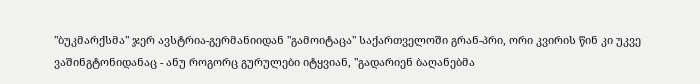"ბუკმარქსმა" ჯერ ავსტრია-გერმანიიდან "გამოიტაცა" საქართველოში გრან-პრი, ორი კვირის წინ კი უკვე ვაშინგტონიდანაც - ანუ როგორც გურულები იტყვიან, "გადარიენ ბაღანებმა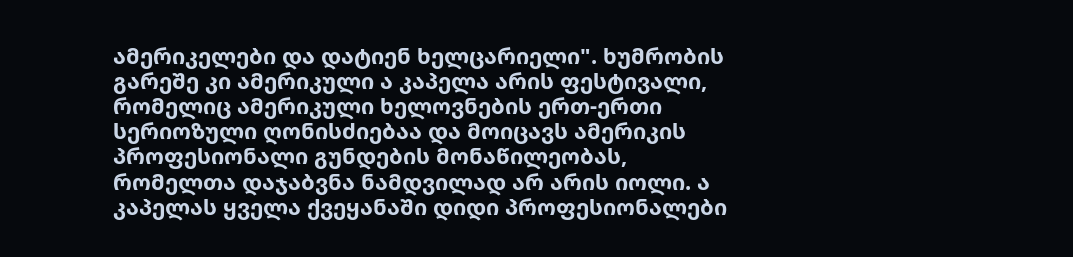ამერიკელები და დატიენ ხელცარიელი". ხუმრობის გარეშე კი ამერიკული ა კაპელა არის ფესტივალი, რომელიც ამერიკული ხელოვნების ერთ-ერთი სერიოზული ღონისძიებაა და მოიცავს ამერიკის პროფესიონალი გუნდების მონაწილეობას, რომელთა დაჯაბვნა ნამდვილად არ არის იოლი. ა კაპელას ყველა ქვეყანაში დიდი პროფესიონალები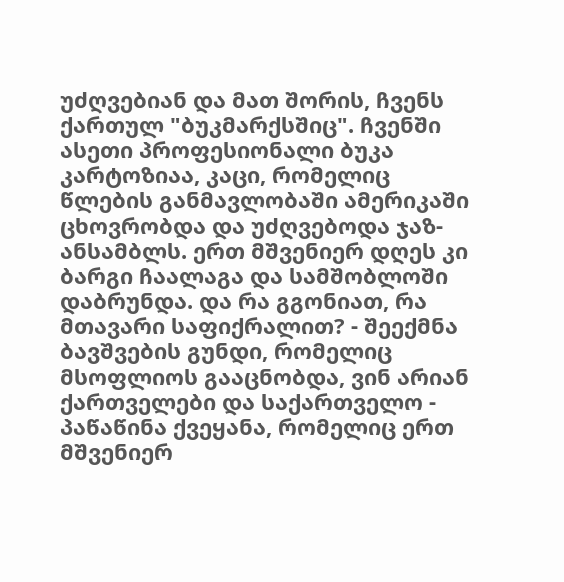უძღვებიან და მათ შორის, ჩვენს ქართულ "ბუკმარქსშიც". ჩვენში ასეთი პროფესიონალი ბუკა კარტოზიაა, კაცი, რომელიც წლების განმავლობაში ამერიკაში ცხოვრობდა და უძღვებოდა ჯაზ-ანსამბლს. ერთ მშვენიერ დღეს კი ბარგი ჩაალაგა და სამშობლოში დაბრუნდა. და რა გგონიათ, რა მთავარი საფიქრალით? - შეექმნა ბავშვების გუნდი, რომელიც მსოფლიოს გააცნობდა, ვინ არიან ქართველები და საქართველო - პაწაწინა ქვეყანა, რომელიც ერთ მშვენიერ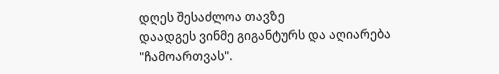დღეს შესაძლოა თავზე
დაადგეს ვინმე გიგანტურს და აღიარება "ჩამოართვას".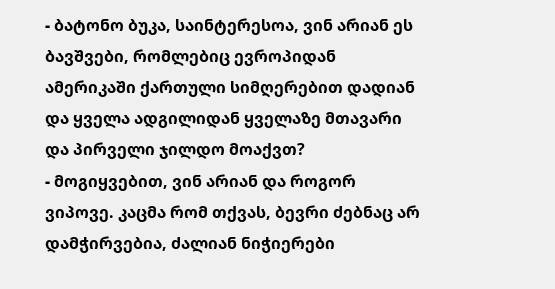- ბატონო ბუკა, საინტერესოა, ვინ არიან ეს ბავშვები, რომლებიც ევროპიდან ამერიკაში ქართული სიმღერებით დადიან და ყველა ადგილიდან ყველაზე მთავარი და პირველი ჯილდო მოაქვთ?
- მოგიყვებით, ვინ არიან და როგორ ვიპოვე. კაცმა რომ თქვას, ბევრი ძებნაც არ დამჭირვებია, ძალიან ნიჭიერები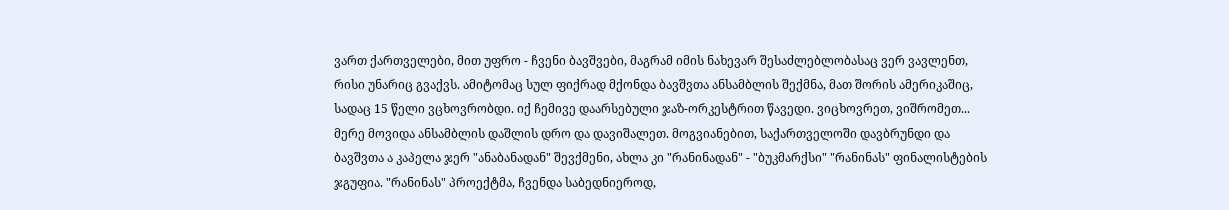ვართ ქართველები, მით უფრო - ჩვენი ბავშვები, მაგრამ იმის ნახევარ შესაძლებლობასაც ვერ ვავლენთ, რისი უნარიც გვაქვს. ამიტომაც სულ ფიქრად მქონდა ბავშვთა ანსამბლის შექმნა, მათ შორის ამერიკაშიც, სადაც 15 წელი ვცხოვრობდი. იქ ჩემივე დაარსებული ჯაზ-ორკესტრით წავედი. ვიცხოვრეთ, ვიშრომეთ... მერე მოვიდა ანსამბლის დაშლის დრო და დავიშალეთ. მოგვიანებით, საქართველოში დავბრუნდი და ბავშვთა ა კაპელა ჯერ "ანაბანადან" შევქმენი, ახლა კი "რანინადან" - "ბუკმარქსი" "რანინას" ფინალისტების ჯგუფია. "რანინას" პროექტმა, ჩვენდა საბედნიეროდ,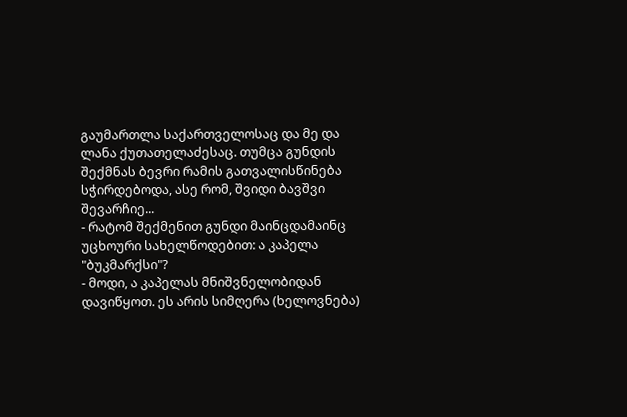გაუმართლა საქართველოსაც და მე და ლანა ქუთათელაძესაც. თუმცა გუნდის შექმნას ბევრი რამის გათვალისწინება სჭირდებოდა, ასე რომ, შვიდი ბავშვი შევარჩიე...
- რატომ შექმენით გუნდი მაინცდამაინც უცხოური სახელწოდებით: ა კაპელა "ბუკმარქსი"?
- მოდი, ა კაპელას მნიშვნელობიდან დავიწყოთ. ეს არის სიმღერა (ხელოვნება)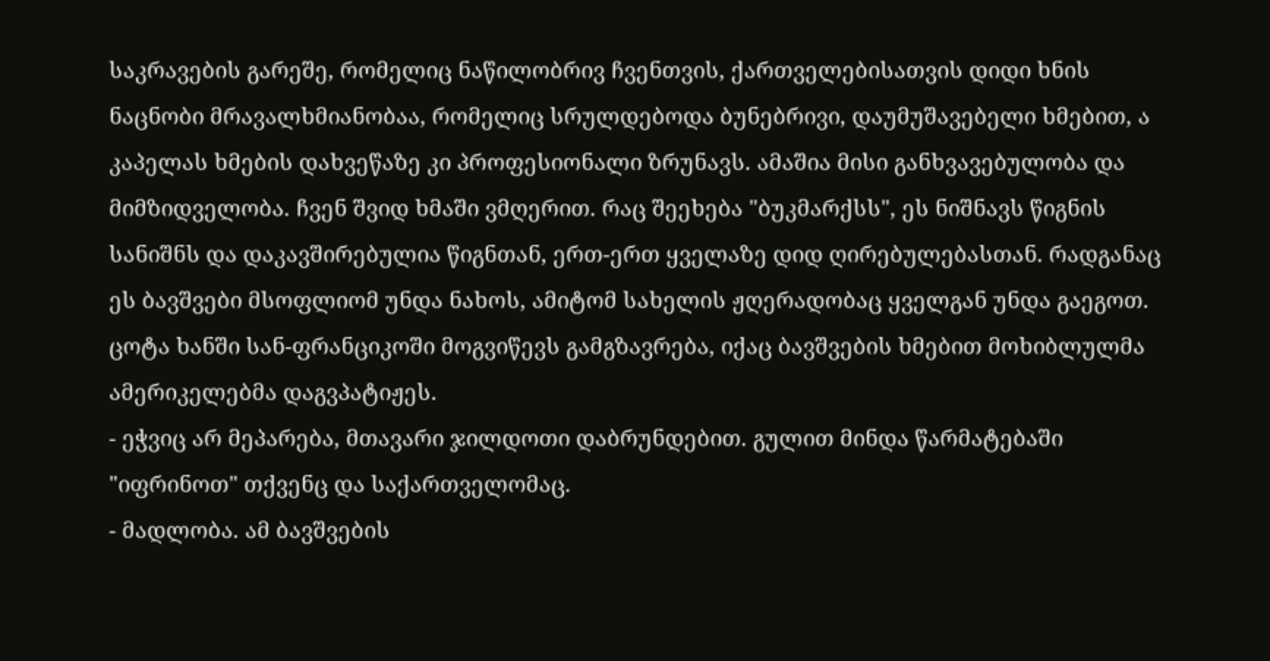საკრავების გარეშე, რომელიც ნაწილობრივ ჩვენთვის, ქართველებისათვის დიდი ხნის ნაცნობი მრავალხმიანობაა, რომელიც სრულდებოდა ბუნებრივი, დაუმუშავებელი ხმებით, ა კაპელას ხმების დახვეწაზე კი პროფესიონალი ზრუნავს. ამაშია მისი განხვავებულობა და მიმზიდველობა. ჩვენ შვიდ ხმაში ვმღერით. რაც შეეხება "ბუკმარქსს", ეს ნიშნავს წიგნის სანიშნს და დაკავშირებულია წიგნთან, ერთ-ერთ ყველაზე დიდ ღირებულებასთან. რადგანაც ეს ბავშვები მსოფლიომ უნდა ნახოს, ამიტომ სახელის ჟღერადობაც ყველგან უნდა გაეგოთ. ცოტა ხანში სან-ფრანციკოში მოგვიწევს გამგზავრება, იქაც ბავშვების ხმებით მოხიბლულმა ამერიკელებმა დაგვპატიჟეს.
- ეჭვიც არ მეპარება, მთავარი ჯილდოთი დაბრუნდებით. გულით მინდა წარმატებაში "იფრინოთ" თქვენც და საქართველომაც.
- მადლობა. ამ ბავშვების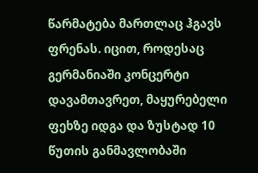წარმატება მართლაც ჰგავს ფრენას. იცით, როდესაც გერმანიაში კონცერტი დავამთავრეთ, მაყურებელი ფეხზე იდგა და ზუსტად 10 წუთის განმავლობაში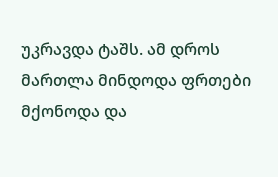უკრავდა ტაშს. ამ დროს მართლა მინდოდა ფრთები მქონოდა და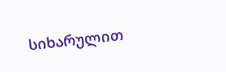სიხარულით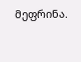მეფრინა.